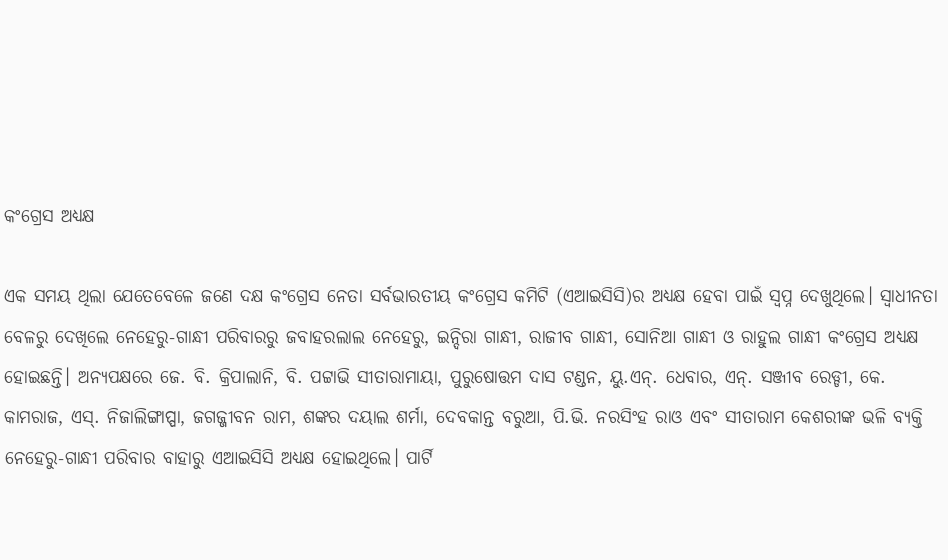କଂଗ୍ରେସ ଅଧ୍ୟକ୍ଷ

ଏକ ସମୟ ଥିଲା ଯେତେବେଳେ ଜଣେ ଦକ୍ଷ କଂଗ୍ରେସ ନେତା ସର୍ବଭାରତୀୟ କଂଗ୍ରେସ କମିଟି (ଏଆଇସିସି)ର ଅଧ୍ୟକ୍ଷ ହେବା ପାଇଁ ସ୍ବପ୍ନ ଦେଖୁଥିଲେ। ସ୍ବାଧୀନତା ବେଳରୁ ଦେଖିଲେ ନେହେରୁ-ଗାନ୍ଧୀ ପରିବାରରୁ ଜବାହରଲାଲ ନେହେରୁ, ଇନ୍ଦିରା ଗାନ୍ଧୀ, ରାଜୀବ ଗାନ୍ଧୀ, ସୋନିଆ ଗାନ୍ଧୀ ଓ ରାହୁଲ ଗାନ୍ଧୀ କଂଗ୍ରେସ ଅଧ୍ୟକ୍ଷ ହୋଇଛନ୍ତି। ଅନ୍ୟପକ୍ଷରେ ଜେ. ବି. କ୍ରିପାଲାନି, ବି. ପଟ୍ଟାଭି ସୀତାରାମାୟା, ପୁରୁଷୋତ୍ତମ ଦାସ ଟଣ୍ଡନ, ୟୁ.ଏନ୍‌. ଧେବାର, ଏନ୍‌. ସଞ୍ଜୀବ ରେଡ୍ଡୀ, କେ. କାମରାଜ, ଏସ୍‌. ନିଜାଲିଙ୍ଗାପ୍ପା, ଜଗଜ୍ଜୀବନ ରାମ, ଶଙ୍କର ଦୟାଲ ଶର୍ମା, ଦେବକାନ୍ତ ବରୁଆ, ପି.ଭି. ନରସିଂହ ରାଓ ଏବଂ ସୀତାରାମ କେଶରୀଙ୍କ ଭଳି ବ୍ୟକ୍ତି ନେହେରୁ-ଗାନ୍ଧୀ ପରିବାର ବାହାରୁ ଏଆଇସିସି ଅଧ୍ୟକ୍ଷ ହୋଇଥିଲେ। ପାର୍ଟି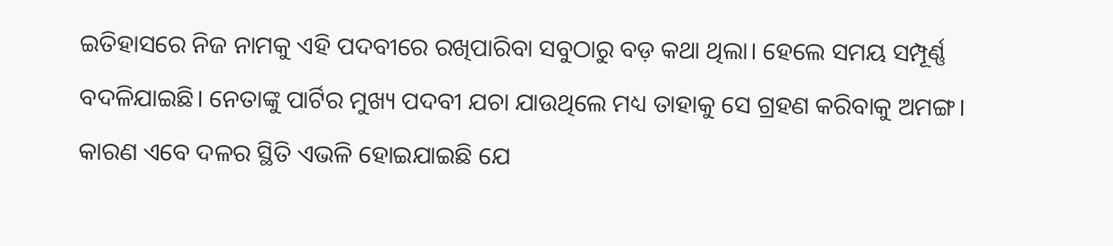ଇତିହାସରେ ନିଜ ନାମକୁ ଏହି ପଦବୀରେ ରଖିପାରିବା ସବୁଠାରୁ ବଡ଼ କଥା ଥିଲା। ହେଲେ ସମୟ ସମ୍ପୂର୍ଣ୍ଣ ବଦଳିଯାଇଛି। ନେତାଙ୍କୁ ପାର୍ଟିର ମୁଖ୍ୟ ପଦବୀ ଯଚା ଯାଉଥିଲେ ମଧ୍ୟ ତାହାକୁ ସେ ଗ୍ରହଣ କରିବାକୁ ଅମଙ୍ଗ। କାରଣ ଏବେ ଦଳର ସ୍ଥିତି ଏଭଳି ହୋଇଯାଇଛି ଯେ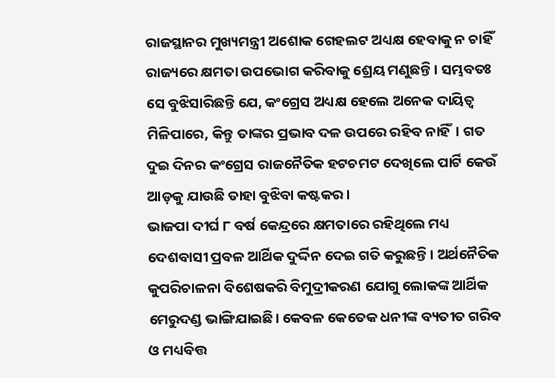ରାଜସ୍ଥାନର ମୁଖ୍ୟମନ୍ତ୍ରୀ ଅଶୋକ ଗେହଲଟ ଅଧ୍ୟକ୍ଷ ହେବାକୁ ନ ଚାହିଁ ରାଜ୍ୟରେ କ୍ଷମତା ଉପଭୋଗ କରିବାକୁ ଶ୍ରେୟ ମଣୁଛନ୍ତି। ସମ୍ଭବତଃ ସେ ବୁଝିସାରିଛନ୍ତି ଯେ, କଂଗ୍ରେସ ଅଧ୍ୟକ୍ଷ ହେଲେ ଅନେକ ଦାୟିତ୍ୱ ମିଳିପାରେ, କିନ୍ତୁ ତାଙ୍କର ପ୍ରଭାବ ଦଳ ଉପରେ ରହିବ ନାହିଁ। ଗତ ଦୁଇ ଦିନର କଂଗ୍ରେସ ରାଜନୈତିକ ହଟଚମଟ ଦେଖିଲେ ପାର୍ଟି କେଉଁ ଆଡ଼କୁ ଯାଉଛି ତାହା ବୁଝିବା କଷ୍ଟକର।
ଭାଜପା ଦୀର୍ଘ ୮ ବର୍ଷ କେନ୍ଦ୍ରରେ କ୍ଷମତାରେ ରହିଥିଲେ ମଧ୍ୟ ଦେଶବାସୀ ପ୍ରବଳ ଆର୍ଥିକ ଦୁର୍ଦ୍ଦିନ ଦେଇ ଗତି କରୁଛନ୍ତି। ଅର୍ଥନୈତିକ କୁପରିଚାଳନା ବିଶେଷକରି ବିମୁଦ୍ରୀକରଣ ଯୋଗୁ ଲୋକଙ୍କ ଆର୍ଥିକ ମେରୁଦଣ୍ଡ ଭାଙ୍ଗିଯାଇଛି। କେବଳ କେତେକ ଧନୀଙ୍କ ବ୍ୟତୀତ ଗରିବ ଓ ମଧ୍ୟବିତ୍ତ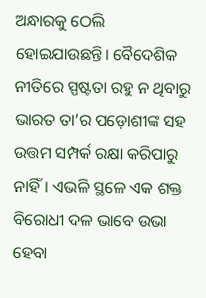ଅନ୍ଧାରକୁ ଠେଲି ହୋଇଯାଉଛନ୍ତି। ବୈଦେଶିକ ନୀତିରେ ସ୍ପଷ୍ଟତା ରହୁ ନ ଥିବାରୁ ଭାରତ ତା’ର ପଡ଼ୋଶୀଙ୍କ ସହ ଉତ୍ତମ ସମ୍ପର୍କ ରକ୍ଷା କରିପାରୁ ନାହିଁ। ଏଭଳି ସ୍ଥଳେ ଏକ ଶକ୍ତ ବିରୋଧୀ ଦଳ ଭାବେ ଉଭା ହେବା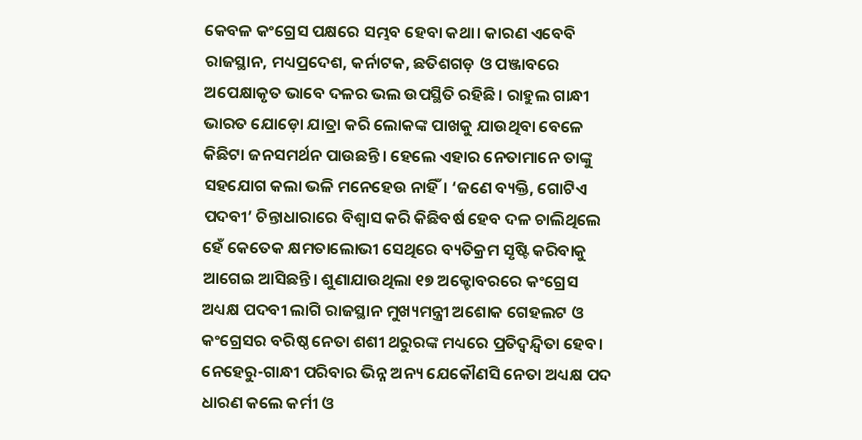କେବଳ କଂଗ୍ରେସ ପକ୍ଷରେ ସମ୍ଭବ ହେବା କଥା। କାରଣ ଏବେବି ରାଜସ୍ଥାନ, ମଧ୍ୟପ୍ରଦେଶ, କର୍ନାଟକ, ଛତିଶଗଡ଼ ଓ ପଞ୍ଜାବରେ ଅପେକ୍ଷାକୃତ ଭାବେ ଦଳର ଭଲ ଉପସ୍ଥିତି ରହିଛି। ରାହୁଲ ଗାନ୍ଧୀ ଭାରତ ଯୋଡ଼ୋ ଯାତ୍ରା କରି ଲୋକଙ୍କ ପାଖକୁ ଯାଉଥିବା ବେଳେ କିଛିଟା ଜନସମର୍ଥନ ପାଉଛନ୍ତି। ହେଲେ ଏହାର ନେତାମାନେ ତାଙ୍କୁ ସହଯୋଗ କଲା ଭଳି ମନେହେଉ ନାହିଁ। ‘ଜଣେ ବ୍ୟକ୍ତି, ଗୋଟିଏ ପଦବୀ’ ଚିନ୍ତାଧାରାରେ ବିଶ୍ୱାସ କରି କିଛିବର୍ଷ ହେବ ଦଳ ଚାଲିଥିଲେ ହେଁ କେତେକ କ୍ଷମତାଲୋଭୀ ସେଥିରେ ବ୍ୟତିକ୍ରମ ସୃଷ୍ଟି କରିବାକୁ ଆଗେଇ ଆସିଛନ୍ତି। ଶୁଣାଯାଉଥିଲା ୧୭ ଅକ୍ଟୋବରରେ କଂଗ୍ରେସ ଅଧ୍ୟକ୍ଷ ପଦବୀ ଲାଗି ରାଜସ୍ଥାନ ମୁଖ୍ୟମନ୍ତ୍ରୀ ଅଶୋକ ଗେହଲଟ ଓ କଂଗ୍ରେସର ବରିଷ୍ଠ ନେତା ଶଶୀ ଥରୁରଙ୍କ ମଧ୍ୟରେ ପ୍ରତିଦ୍ୱନ୍ଦ୍ୱିତା ହେବ। ନେହେରୁ-ଗାନ୍ଧୀ ପରିବାର ଭିନ୍ନ ଅନ୍ୟ ଯେକୌଣସି ନେତା ଅଧ୍ୟକ୍ଷ ପଦ ଧାରଣ କଲେ କର୍ମୀ ଓ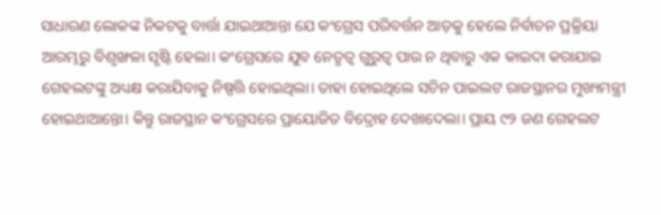ସାଧାରଣ ଲୋକଙ୍କ ନିକଟକୁ ବାର୍ତ୍ତା ଯାଇଥାଆନ୍ତା ଯେ କଂଗ୍ରେସ ପରିବର୍ତ୍ତନ ଆଡ଼କୁ ହେଲେ ନିର୍ବାଚନ ପ୍ରକ୍ରିୟା ଆରମ୍ଭରୁ ବିଶୃଙ୍ଖଳା ସୃଷ୍ଟି ହେଲା। କଂଗ୍ରେସରେ ଯୁବ ନେତୃତ୍ୱ ଗୁରୁତ୍ୱ ପାଉ ନ ଥିବାରୁ ଏକ କାଇଦା କରାଯାଇ ଗେହଲଟଙ୍କୁ ଅଧ୍ୟକ୍ଷ କରାଯିବାକୁ ନିଷ୍ପତ୍ତି ହୋଇଥିଲା। ତାହା ହୋଇଥିଲେ ସଚିନ ପାଇଲଟ ରାଜସ୍ଥାନର ମୁଖ୍ୟମନ୍ତ୍ରୀ ହୋଇଥାଆନ୍ତୋ। କିନ୍ତୁ ରାଜସ୍ଥାନ କଂଗ୍ରେସରେ ପ୍ରାୟୋଜିତ ବିଦ୍ରୋହ ଦେଖାଦେଲା। ପ୍ରାୟ ୯୨ ଜଣ ଗେହଲଟ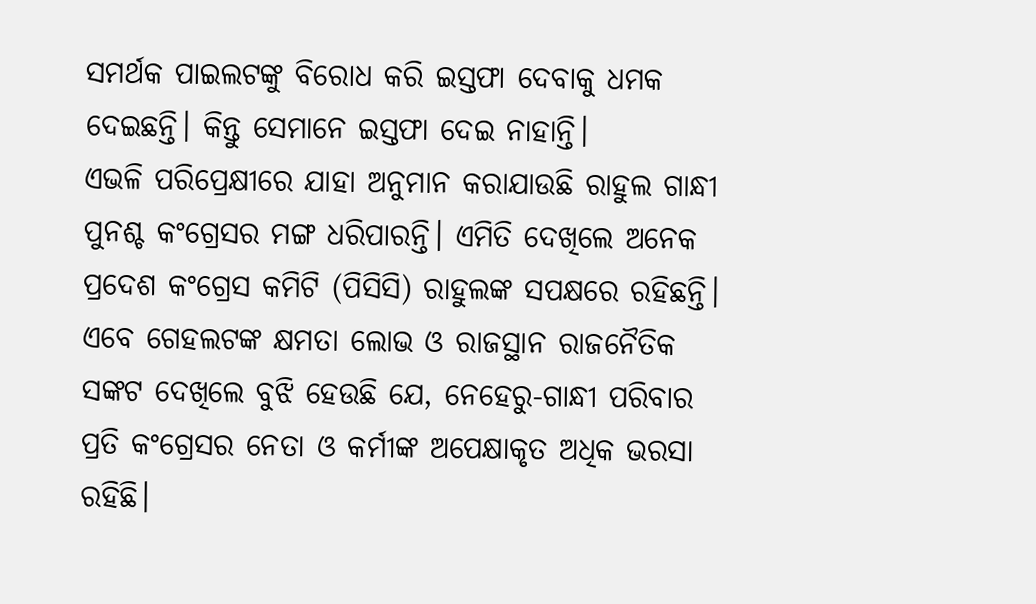ସମର୍ଥକ ପାଇଲଟଙ୍କୁ ବିରୋଧ କରି ଇସ୍ତଫା ଦେବାକୁ ଧମକ ଦେଇଛନ୍ତି। କିନ୍ତୁ ସେମାନେ ଇସ୍ତଫା ଦେଇ ନାହାନ୍ତି।
ଏଭଳି ପରିପ୍ରେକ୍ଷୀରେ ଯାହା ଅନୁମାନ କରାଯାଉଛି ରାହୁଲ ଗାନ୍ଧୀ ପୁନଶ୍ଚ କଂଗ୍ରେସର ମଙ୍ଗ ଧରିପାରନ୍ତି। ଏମିତି ଦେଖିଲେ ଅନେକ ପ୍ରଦେଶ କଂଗ୍ରେସ କମିଟି (ପିସିସି) ରାହୁଲଙ୍କ ସପକ୍ଷରେ ରହିଛନ୍ତି। ଏବେ ଗେହଲଟଙ୍କ କ୍ଷମତା ଲୋଭ ଓ ରାଜସ୍ଥାନ ରାଜନୈତିକ ସଙ୍କଟ ଦେଖିଲେ ବୁଝି ହେଉଛି ଯେ, ନେହେରୁ-ଗାନ୍ଧୀ ପରିବାର ପ୍ରତି କଂଗ୍ରେସର ନେତା ଓ କର୍ମୀଙ୍କ ଅପେକ୍ଷାକୃତ ଅଧିକ ଭରସା ରହିଛି।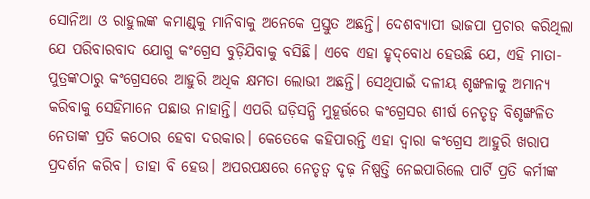ସୋନିଆ ଓ ରାହୁଲଙ୍କ କମାଣ୍ଡ୍‌କୁ ମାନିବାକୁ ଅନେକେ ପ୍ରସ୍ତୁତ ଅଛନ୍ତି। ଦେଶବ୍ୟାପୀ ଭାଜପା ପ୍ରଚାର କରିଥିଲା ଯେ ପରିବାରବାଦ ଯୋଗୁ କଂଗ୍ରେସ ବୁଡ଼ିଯିବାକୁ ବସିଛି। ଏବେ ଏହା ହୃଦ୍‌ବୋଧ ହେଉଛି ଯେ, ଏହି ମାତା-ପୁତ୍ରଙ୍କଠାରୁ କଂଗ୍ରେସରେ ଆହୁରି ଅଧିକ କ୍ଷମତା ଲୋଭୀ ଅଛନ୍ତି। ସେଥିପାଇଁ ଦଳୀୟ ଶୃଙ୍ଖଳାକୁ ଅମାନ୍ୟ କରିବାକୁ ସେହିମାନେ ପଛାଉ ନାହାନ୍ତି। ଏପରି ଘଡ଼ିସନ୍ଧି ମୁହୂର୍ତ୍ତରେ କଂଗ୍ରେସର ଶୀର୍ଷ ନେତୃତ୍ୱ ବିଶୃଙ୍ଖଳିତ ନେତାଙ୍କ ପ୍ରତି କଠୋର ହେବା ଦରକାର। କେତେକେ କହିପାରନ୍ତି ଏହା ଦ୍ୱାରା କଂଗ୍ରେସ ଆହୁରି ଖରାପ ପ୍ରଦର୍ଶନ କରିବ। ତାହା ବି ହେଉ। ଅପରପକ୍ଷରେ ନେତୃତ୍ୱ ଦୃଢ଼ ନିଷ୍ପତ୍ତି ନେଇପାରିଲେ ପାର୍ଟି ପ୍ରତି କର୍ମୀଙ୍କ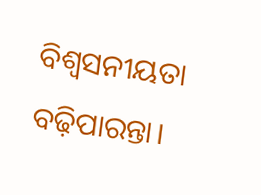ବିଶ୍ୱସନୀୟତା ବଢ଼ିପାରନ୍ତା।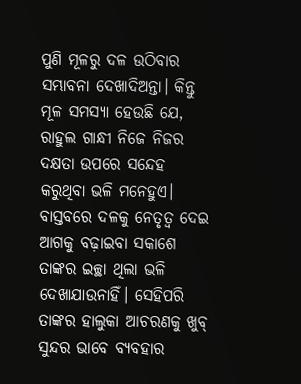ପୁଣି ମୂଳରୁ ଦଳ ଉଠିବାର ସମ୍ଭାବନା ଦେଖାଦିଅନ୍ତା। କିନ୍ତୁ ମୂଳ ସମସ୍ୟା ହେଉଛି ଯେ, ରାହୁଲ ଗାନ୍ଧୀ ନିଜେ ନିଜର ଦକ୍ଷତା ଉପରେ ସନ୍ଦେହ କରୁଥିବା ଭଳି ମନେହୁଏ। ବାସ୍ତବରେ ଦଳକୁ ନେତୃତ୍ୱ ଦେଇ ଆଗକୁ ବଢ଼ାଇବା ସକାଶେ ତାଙ୍କର ଇଚ୍ଛା ଥିଲା ଭଳି ଦେଖାଯାଉନାହିଁ। ସେହିପରି ତାଙ୍କର ହାଲୁକା ଆଚରଣକୁ ଖୁବ୍‌ ସୁନ୍ଦର ଭାବେ ବ୍ୟବହାର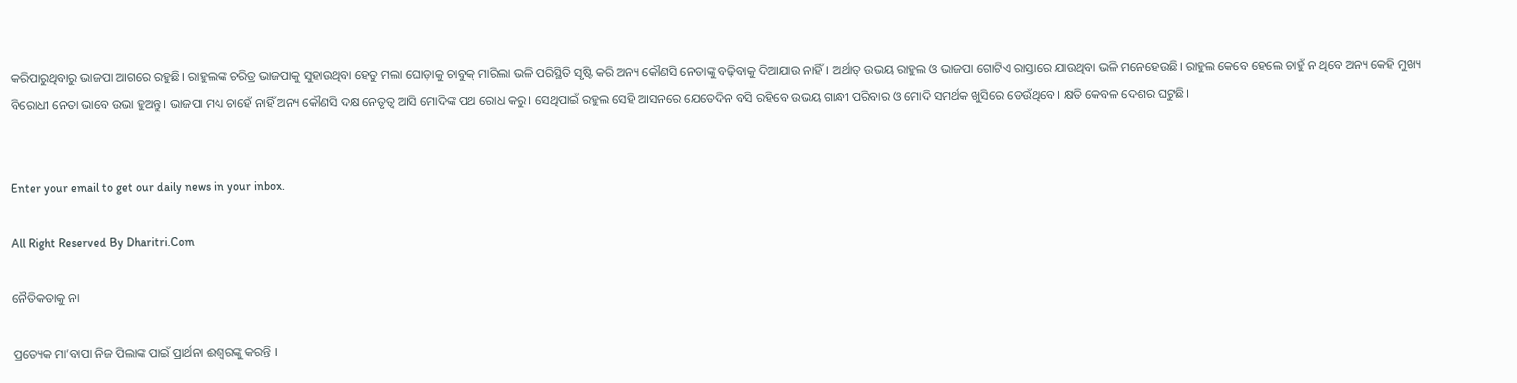କରିପାରୁଥିବାରୁ ଭାଜପା ଆଗରେ ରହୁଛି। ରାହୁଲଙ୍କ ଚରିତ୍ର ଭାଜପାକୁ ସୁହାଉଥିବା ହେତୁ ମଲା ଘୋଡ଼ାକୁ ଚାବୁକ୍‌ ମାରିଲା ଭଳି ପରିସ୍ଥିତି ସୃଷ୍ଟି କରି ଅନ୍ୟ କୌଣସି ନେତାଙ୍କୁ ବଢ଼ିବାକୁ ଦିଆଯାଉ ନାହିଁ। ଅର୍ଥାତ୍‌ ଉଭୟ ରାହୁଲ ଓ ଭାଜପା ଗୋଟିଏ ରାସ୍ତାରେ ଯାଉଥିବା ଭଳି ମନେହେଉଛି। ରାହୁଲ କେବେ ହେଲେ ଚାହୁଁ ନ ଥିବେ ଅନ୍ୟ କେହି ମୁଖ୍ୟ ବିରୋଧୀ ନେତା ଭାବେ ଉଭା ହୁଅନ୍ତୁ। ଭାଜପା ମଧ୍ୟ ଚାହେଁ ନାହିଁ ଅନ୍ୟ କୌଣସି ଦକ୍ଷ ନେତୃତ୍ୱ ଆସି ମୋଦିଙ୍କ ପଥ ରୋଧ କରୁ। ସେଥିପାଇଁ ରହୁଲ ସେହି ଆସନରେ ଯେତେଦିନ ବସି ରହିବେ ଉଭୟ ଗାନ୍ଧୀ ପରିବାର ଓ ମୋଦି ସମର୍ଥକ ଖୁସିରେ ଡେଉଁଥିବେ। କ୍ଷତି କେବଳ ଦେଶର ଘଟୁଛି।


Enter your email to get our daily news in your inbox.

All Right Reserved By Dharitri.Com

ନୈତିକତାକୁ ନା

ପ୍ରତ୍ୟେକ ମା’ବାପା ନିଜ ପିଲାଙ୍କ ପାଇଁ ପ୍ରାର୍ଥନା ଈଶ୍ୱରଙ୍କୁ କରନ୍ତି ।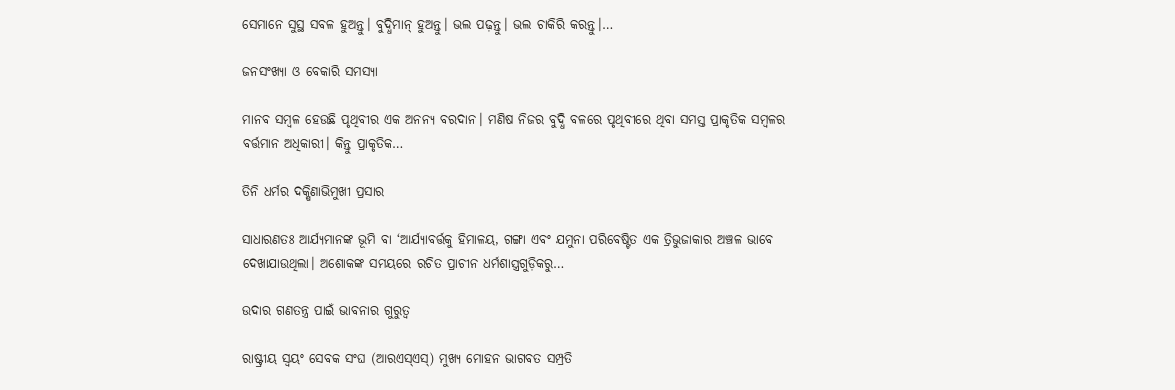ସେମାନେ ସୁସ୍ଥ ସବଳ ହୁଅନ୍ତୁ। ବୁଦ୍ଧିମାନ୍‌ ହୁଅନ୍ତୁ। ଭଲ ପଢ଼ନ୍ତୁ। ଭଲ ଚାକିରି କରନ୍ତୁ।…

ଜନସଂଖ୍ୟା ଓ ବେକାରି ସମସ୍ୟା

ମାନବ ସମ୍ବଳ ହେଉଛି ପୃଥିବୀର ଏକ ଅନନ୍ୟ ବରଦାନ। ମଣିଷ ନିଜର ବୁଦ୍ଧି ବଳରେ ପୃଥିବୀରେ ଥିବା ସମସ୍ତ ପ୍ରାକୃତିକ ସମ୍ବଳର ବର୍ତ୍ତମାନ ଅଧିକାରୀ। କିନ୍ତୁ ପ୍ରାକୃତିକ…

ତିନି ଧର୍ମର ଦକ୍ଷିଣାଭିମୁଖୀ ପ୍ରସାର

ସାଧାରଣତଃ ଆର୍ଯ୍ୟମାନଙ୍କ ଭୂମି ବା ‘ଆର୍ଯ୍ୟାବର୍ତ୍ତକୁ ହିମାଳୟ, ଗଙ୍ଗା ଏବଂ ଯମୁନା ପରିବେଷ୍ଟିତ ଏକ ତ୍ରିଭୁଜାକାର ଅଞ୍ଚଳ ଭାବେ ଦେଖାଯାଉଥିଲା। ଅଶୋକଙ୍କ ସମୟରେ ରଚିତ ପ୍ରାଚୀନ ଧର୍ମଶାସ୍ତ୍ରଗୁଡ଼ିକରୁ…

ଉଦାର ଗଣତନ୍ତ୍ର ପାଇଁ ଭାବନାର ଗୁରୁତ୍ୱ

ରାଷ୍ଟ୍ରୀୟ ସ୍ବୟଂ ସେବକ ସଂଘ (ଆରଏସ୍‌ଏସ୍‌) ମୁଖ୍ୟ ମୋହନ ଭାଗବତ ସମ୍ପ୍ରତି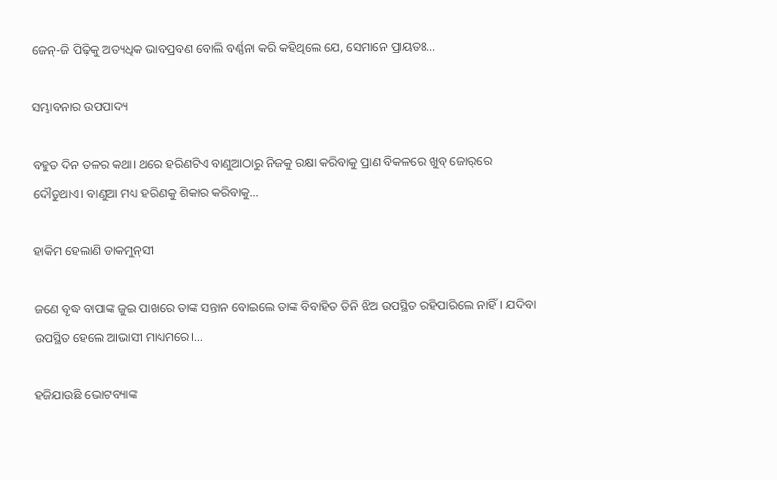ଜେନ୍‌-ଜି ପିଢ଼ିକୁ ଅତ୍ୟଧିକ ଭାବପ୍ରବଣ ବୋଲି ବର୍ଣ୍ଣନା କରି କହିଥିଲେ ଯେ, ସେମାନେ ପ୍ରାୟତଃ…

ସମ୍ଭାବନାର ଉପପାଦ୍ୟ

ବହୁତ ଦିନ ତଳର କଥା। ଥରେ ହରିଣଟିଏ ବାଣୁଆଠାରୁ ନିଜକୁ ରକ୍ଷା କରିବାକୁ ପ୍ରାଣ ବିକଳରେ ଖୁବ୍‌ ଜୋର୍‌ରେ ଦୌଡୁଥାଏ। ବାଣୁଆ ମଧ୍ୟ ହରିଣକୁ ଶିକାର କରିବାକୁ…

ହାକିମ ହେଲାଣି ଡାକମୁନ୍‌ସୀ

ଜଣେ ବୃଦ୍ଧ ବାପାଙ୍କ ଜୁଇ ପାଖରେ ତାଙ୍କ ସନ୍ତାନ ବୋଇଲେ ତାଙ୍କ ବିବାହିତ ତିନି ଝିଅ ଉପସ୍ଥିତ ରହିପାରିଲେ ନାହିଁ। ଯଦିବା ଉପସ୍ଥିତ ହେଲେ ଆଭାସୀ ମାଧ୍ୟମରେ।…

ହଜିଯାଉଛି ଭୋଟବ୍ୟାଙ୍କ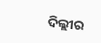ଦିଲ୍ଲୀର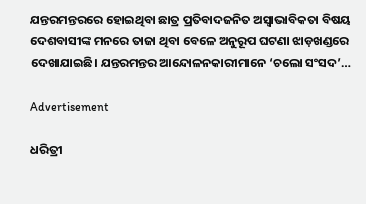ଯନ୍ତରମନ୍ତରରେ ହୋଇଥିବା ଛାତ୍ର ପ୍ରତିବାଦଜନିତ ଅସ୍ବାଭାବିକତା ବିଷୟ ଦେଶବାସୀଙ୍କ ମନରେ ତାଜା ଥିବା ବେଳେ ଅନୁରୂପ ଘଟଣା ଝାଡ଼ଖଣ୍ଡରେ ଦେଖାଯାଇଛି। ଯନ୍ତରମନ୍ତର ଆନ୍ଦୋଳନକାରୀମାନେ ‘ଚଲୋ ସଂସଦ’…

Advertisement

ଧରିତ୍ରୀ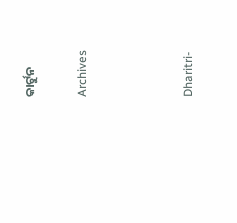କାର୍ଟୁନ

Archives



Dharitri-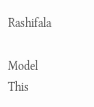Rashifala

Model This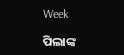Week

ପିଲାଙ୍କ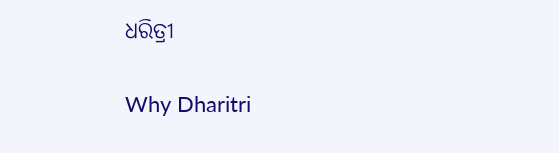ଧରିତ୍ରୀ

Why Dharitri